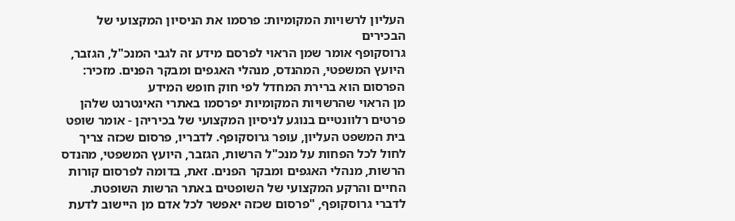העליון לרשויות המקומיות: פרסמו את הניסיון המקצועי של הבכירים
גרוסקופף אומר שמן הראוי לפרסם מידע זה לגבי המנכ"ל, הגזבר, היועץ המשפטי, המהנדס, מנהלי האגפים ומבקר הפנים. מזכיר: הפרסום הוא ברירת המחדל לפי חוק חופש המידע
מן הראוי שהרשויות המקומיות יפרסמו באתרי האינטרנט שלהן פרטים רלוונטיים בנוגע לניסיון המקצועי של בכיריהן - אומר שופט בית המשפט העליון, עופר גרוסקופף. לדבריו, פרסום שכזה צריך לחול לכל הפחות על מנכ"ל הרשות, הגזבר, היועץ המשפטי, מהנדס הרשות, מנהלי האגפים ומבקר הפנים. זאת, בדומה לפרסום קורות החיים והרקע המקצועי של השופטים באתר הרשות השופטת.
לדברי גרוסקופף, "פרסום שכזה יאפשר לכל אדם מן היישוב לדעת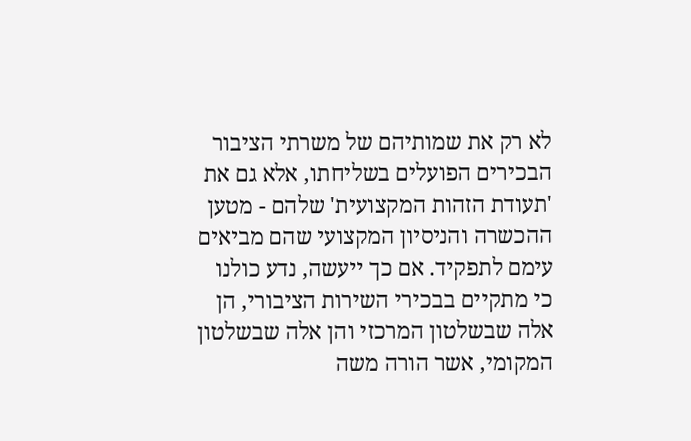לא רק את שמותיהם של משרתי הציבור הבכירים הפועלים בשליחתו, אלא גם את 'תעודת הזהות המקצועית' שלהם - מטען ההכשרה והניסיון המקצועי שהם מביאים עימם לתפקיד. אם כך ייעשה, נדע כולנו כי מתקיים בבכירי השירות הציבורי, הן אלה שבשלטון המרכזי והן אלה שבשלטון המקומי, אשר הורה משה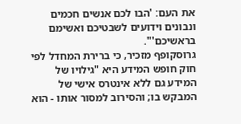את העם: 'הבו לכם אנשים חכמים ונבונים וידועים לשבטיכם ואשימם בראשיכם'".
גרוסקופף מזכיר, כי ברירת המחדל לפי חוק חופש המידע היא "גילויו של המידע גם ללא אינטרס אישי של המבקש בו; והסירוב למסור אותו - הוא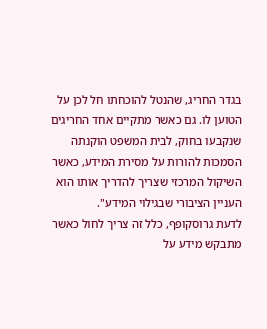בגדר החריג, שהנטל להוכחתו חל לכן על הטוען לו. גם כאשר מתקיים אחד החריגים שנקבעו בחוק, לבית המשפט הוקנתה הסמכות להורות על מסירת המידע, כאשר השיקול המרכזי שצריך להדריך אותו הוא העניין הציבורי שבגילוי המידע".
לדעת גרוסקופף, כלל זה צריך לחול כאשר מתבקש מידע על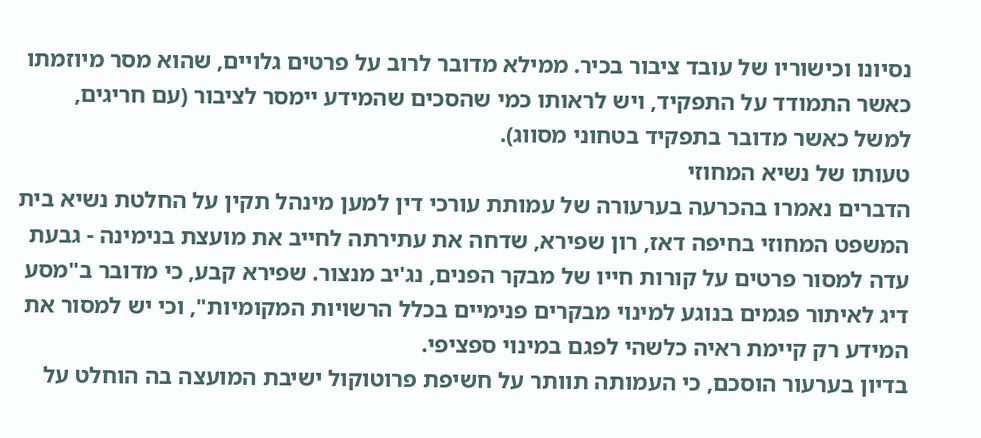נסיונו וכישוריו של עובד ציבור בכיר. ממילא מדובר לרוב על פרטים גלויים, שהוא מסר מיוזמתו כאשר התמודד על התפקיד, ויש לראותו כמי שהסכים שהמידע יימסר לציבור (עם חריגים, למשל כאשר מדובר בתפקיד בטחוני מסווג).
טעותו של נשיא המחוזי
הדברים נאמרו בהכרעה בערעורה של עמותת עורכי דין למען מינהל תקין על החלטת נשיא בית המשפט המחוזי בחיפה דאז, רון שפירא, שדחה את עתירתה לחייב את מועצת בנימינה - גבעת עדה למסור פרטים על קורות חייו של מבקר הפנים, נג'יב מנצור. שפירא קבע, כי מדובר ב"מסע דיג לאיתור פגמים בנוגע למינוי מבקרים פנימיים בכלל הרשויות המקומיות", וכי יש למסור את המידע רק קיימת ראיה כלשהי לפגם במינוי ספציפי.
בדיון בערעור הוסכם, כי העמותה תוותר על חשיפת פרוטוקול ישיבת המועצה בה הוחלט על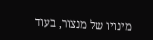מינויו של מנצור, בעוד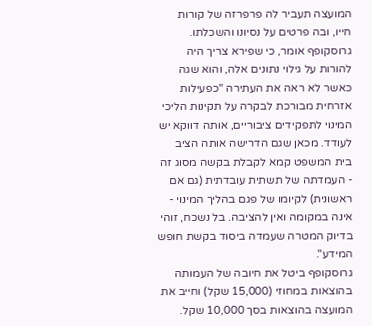המועצה תעביר לה פרפרזה של קורות חייו, ובה פרטים על נסיונו והשכלתו. גרוסקופף אומר, כי שפירא צריך היה להורות על גילוי נתונים אלה, והוא שגה כאשר לא ראה את העתירה "כפעילות אזרחית מבורכת לבקרה על תקינות הליכי המינוי לתפקידים ציבוריים, אותה דווקא יש לעודד. מכאן שגם הדרישה אותה הציב בית המשפט קמא לקבלת בקשה מסוג זה - העמדתה של תשתית עובדתית (גם אם ראשונית) לקיומו של פגם בהליך המינוי - אינה במקומה ואין להציבה. בל נשכח, זוהי בדיוק המטרה שעמדה ביסוד בקשת חופש המידע".
גרוסקופף ביטל את חיובה של העמותה בהוצאות במחוזי (15,000 שקל) וחייב את המועצה בהוצאות בסך 10,000 שקל.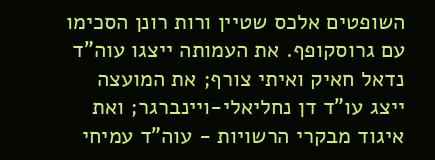השופטים אלכס שטיין ורות רונן הסכימו עם גרוסקופף. את העמותה ייצגו עוה"ד נדאל חאיק ואיתי צורף; את המועצה ייצג עו"ד דן נחליאלי-ויינברגר; ואת איגוד מבקרי הרשויות - עוה"ד עמיחי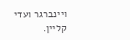ויינברגר ועדי קליין.